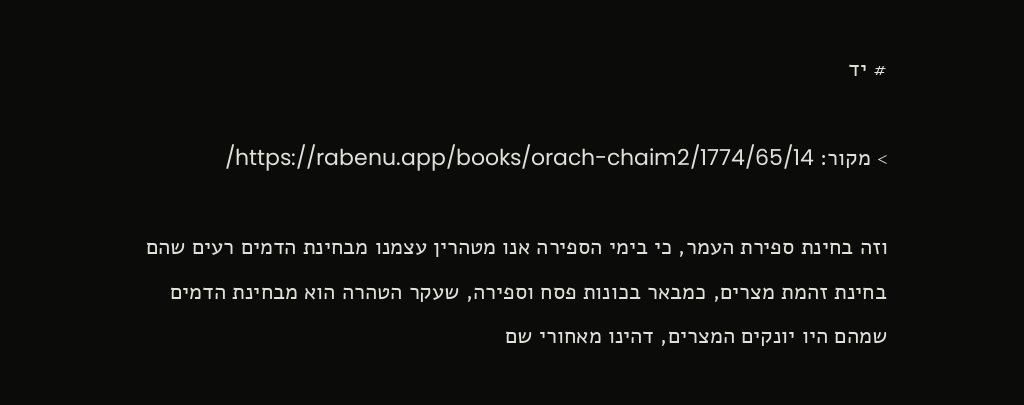# יד

> מקור: https://rabenu.app/books/orach-chaim2/1774/65/14/

וזה בחינת ספירת העמר, כי בימי הספירה אנו מטהרין עצמנו מבחינת הדמים רעים שהם בחינת זהמת מצרים, כמבאר בכונות פסח וספירה, שעקר הטהרה הוא מבחינת הדמים שמהם היו יונקים המצרים, דהינו מאחורי שם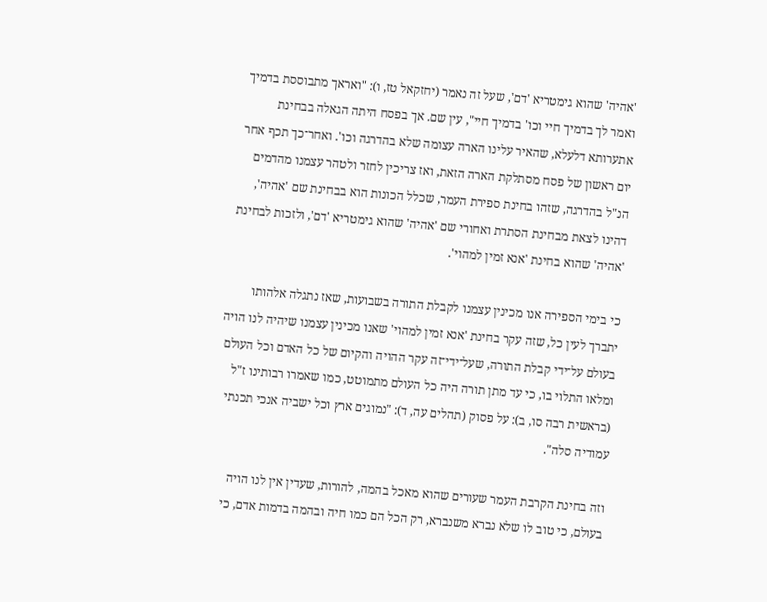'אהיה' שהוא גימטריא 'דם', שעל זה נאמר (יחזקאל טז, ו): "ואראך מתבוססת בדמיך ואמר לך בדמיך חיי וכו' בדמיך חיי", עין שם. אך בפסח היתה הגאלה בבחינת אתערותא דלעלא, שהאיר עלינו הארה עצומה שלא בהדרגה וכו'. ואחר־כך תכף אחר יום ראשון של פסח מסתלקת הארה הזאת, ואז צריכין לחזר ולטהר עצמנו מהדמים הנ"ל בהדרגה, שזהו בחינת ספירת העמר, שכלל הכונות הוא בבחינת שם 'אהיה', דהינו לצאת מבחינת הסתרת ואחורי שם 'אהיה' שהוא גימטריא 'דם', ולזכות לבחינת 'אהיה' שהוא בחינת 'אנא זמין למהוי'.

כי בימי הספירה אנו מכינין עצמנו לקבלת התורה בשבועות, שאז נתגלה אלהותו יתברך לעין כל, שזה עקר בחינת 'אנא זמין למהוי' שאנו מכינין עצמנו שיהיה לנו הויה בעולם על־ידי קבלת התורה, שעל־ידי־זה עקר ההויה והקיום של כל האדם וכל העולם ומלאו התלוי בו, כי עד מתן תורה היה כל העולם מתמוטט, כמו שאמרו רבותינו ז"ל (בראשית רבה סו, ב): על פסוק (תהלים עה, ד): "נמוגים ארץ וכל ישביה אנכי תכנתי עמודיה סלה".

וזה בחינת הקרבת העמר שעורים שהוא מאכל בהמה, להורות, שעדין אין לנו הויה בעולם, כי טוב לו שלא נברא משנברא, רק הכל הם כמו חיה ובהמה בדמות אדם, כי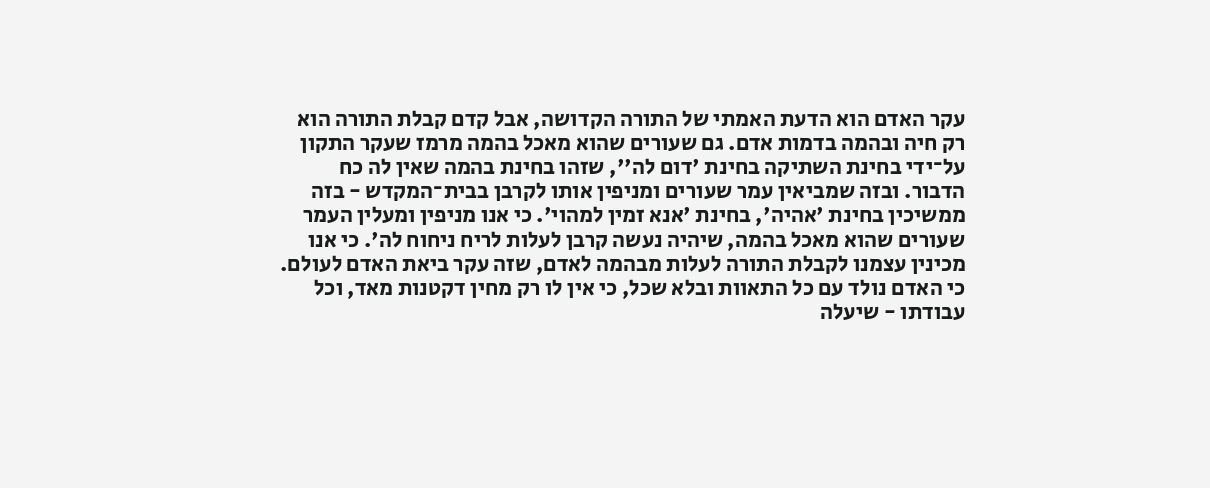עקר האדם הוא הדעת האמתי של התורה הקדושה, אבל קדם קבלת התורה הוא רק חיה ובהמה בדמות אדם. גם שעורים שהוא מאכל בהמה מרמז שעקר התקון על־ידי בחינת השתיקה בחינת 'דום לה'', שזהו בחינת בהמה שאין לה כח הדבור. ובזה שמביאין עמר שעורים ומניפין אותו לקרבן בבית־המקדש - בזה ממשיכין בחינת 'אהיה', בחינת 'אנא זמין למהוי'. כי אנו מניפין ומעלין העמר שעורים שהוא מאכל בהמה, שיהיה נעשה קרבן לעלות לריח ניחוח לה'. כי אנו מכינין עצמנו לקבלת התורה לעלות מבהמה לאדם, שזה עקר ביאת האדם לעולם. כי האדם נולד עם כל התאוות ובלא שכל, כי אין לו רק מחין דקטנות מאד, וכל עבודתו - שיעלה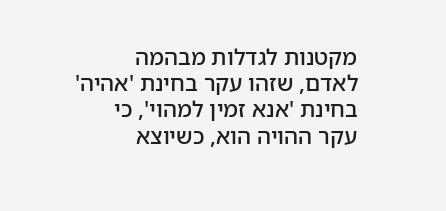מקטנות לגדלות מבהמה לאדם, שזהו עקר בחינת 'אהיה' בחינת 'אנא זמין למהוי', כי עקר ההויה הוא, כשיוצא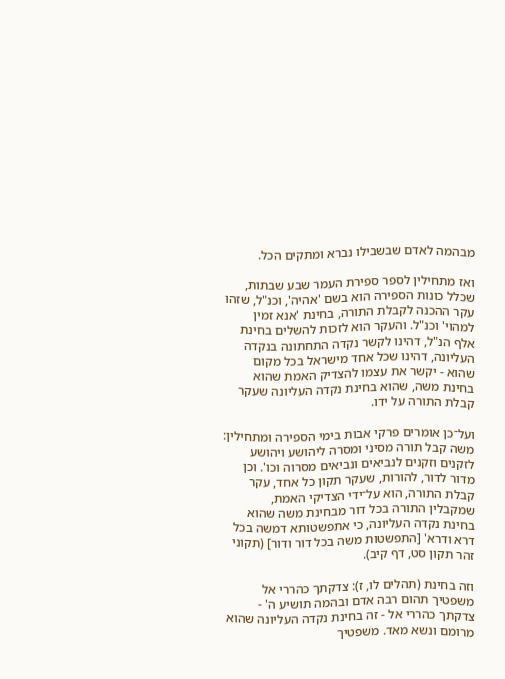מבהמה לאדם שבשבילו נברא ומתקים הכל.

ואז מתחילין לספר ספירת העמר שבע שבתות, שכלל כונות הספירה הוא בשם 'אהיה', וכנ"ל, שזהו עקר ההכנה לקבלת התורה, בחינת 'אנא זמין למהוי' וכנ"ל. והעקר הוא לזכות להשלים בחינת אלף הנ"ל, דהינו לקשר נקדה התחתונה בנקדה העליונה, דהינו שכל אחד מישראל בכל מקום שהוא - יקשר את עצמו להצדיק האמת שהוא בחינת משה, שהוא בחינת נקדה העליונה שעקר קבלת התורה על ידו.

ועל־כן אומרים פרקי אבות בימי הספירה ומתחילין: משה קבל תורה מסיני ומסרה ליהושע ויהושע לזקנים וזקנים לנביאים ונביאים מסרוה וכו'. וכן מדור לדור, להורות, שעקר תקון כל אחד, עקר קבלת התורה, הוא על־ידי הצדיקי האמת, שמקבלין התורה בכל דור מבחינת משה שהוא בחינת נקדה העליונה, כי אתפשטותא דמשה בכל דרא ודרא' [התפשטות משה בכל דור ודור] (תקוני זהר תקון סט, דף קיב).

וזה בחינת (תהלים לו, ז): צדקתך כהררי אל משפטיך תהום רבה אדם ובהמה תושיע ה' - צדקתך כהררי אל - זה בחינת נקדה העליונה שהוא מרומם ונשא מאד. משפטיך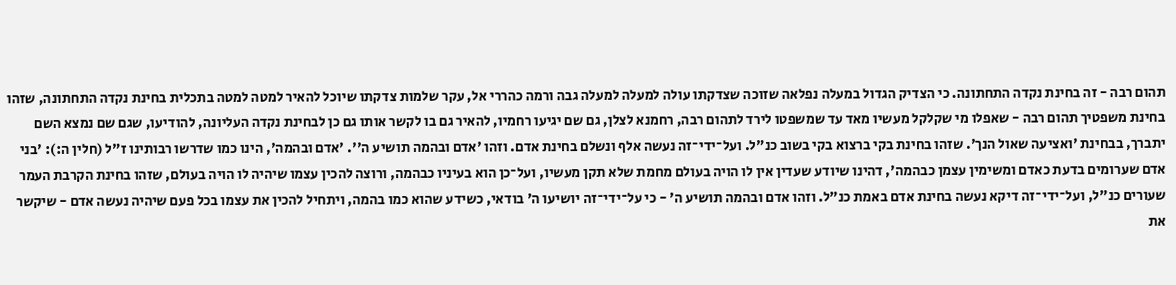תהום רבה - זה בחינת נקדה התחתונה. כי הצדיק הגדול במעלה נפלאה שזוכה שצדקתו עולה למעלה למעלה גבה ורמה כהררי אל, עקר שלמות צדקתו שיוכל להאיר למטה למטה בתכלית בחינת נקדה התחתונה, שזהו בחינת משפטיך תהום רבה - שאפלו מי שקלקל מעשיו מאד עד שמשפטו לירד לתהום רבה, רחמנא לצלן, גם שם יגיעו רחמיו, להאיר גם בו לקשר אותו גם כן לבחינת נקדה העליונה, להודיעו, שגם שם נמצא השם יתברך, בבחינת 'ואציעה שאול הנך'. שזהו בחינת בקי ברצוא בקי בשוב כנ"ל. ועל־ידי־זה נעשה אלף ונשלם בחינת אדם. וזהו 'אדם ובהמה תושיע ה''. 'אדם ובהמה', הינו כמו שדרשו רבותינו ז"ל (חלין ה:): 'בני אדם שערומים בדעת כאדם ומשימין עצמן כבהמה', דהינו שיודע שעדין אין לו הויה בעולם מחמת שלא תקן מעשיו, ועל־כן הוא בעיניו כבהמה, ורוצה להכין עצמו שיהיה לו הויה בעולם, שזהו בחינת הקרבת העמר שעורים כנ"ל, ועל־ידי־זה דיקא נעשה בחינת אדם באמת כנ"ל. וזהו אדם ובהמה תושיע ה' - כי על־ידי־זה יושיעו ה' בודאי, כשידע שהוא כמו בהמה, ויתחיל להכין את עצמו בכל פעם שיהיה נעשה אדם - שיקשר את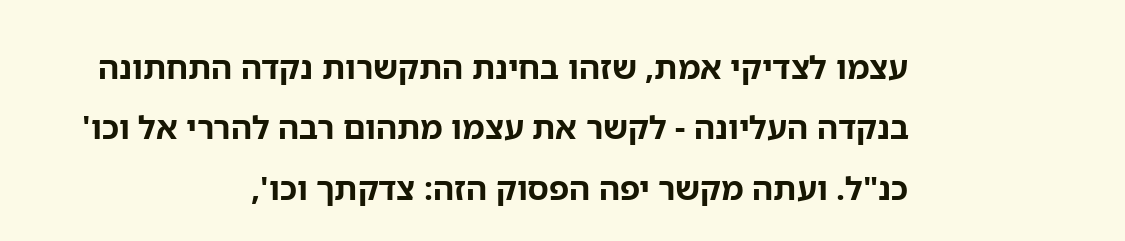עצמו לצדיקי אמת, שזהו בחינת התקשרות נקדה התחתונה בנקדה העליונה - לקשר את עצמו מתהום רבה להררי אל וכו' כנ"ל. ועתה מקשר יפה הפסוק הזה: צדקתך וכו',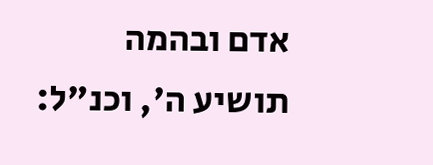אדם ובהמה תושיע ה', וכנ"ל: